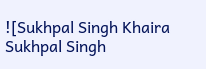![Sukhpal Singh Khaira Sukhpal Singh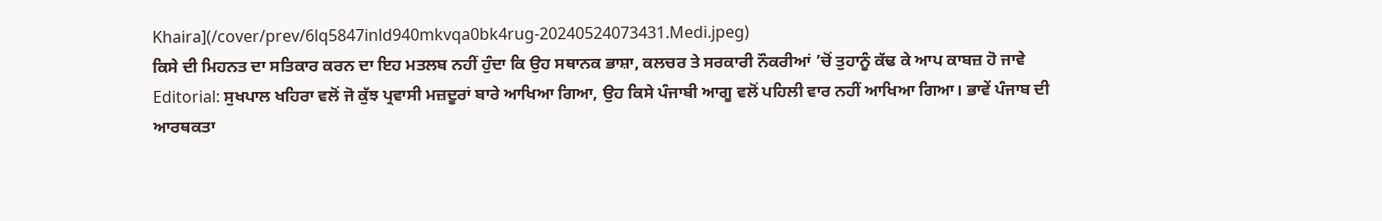Khaira](/cover/prev/6lq5847inld940mkvqa0bk4rug-20240524073431.Medi.jpeg)
ਕਿਸੇ ਦੀ ਮਿਹਨਤ ਦਾ ਸਤਿਕਾਰ ਕਰਨ ਦਾ ਇਹ ਮਤਲਬ ਨਹੀਂ ਹੁੰਦਾ ਕਿ ਉਹ ਸਥਾਨਕ ਭਾਸ਼ਾ, ਕਲਚਰ ਤੇ ਸਰਕਾਰੀ ਨੌਕਰੀਆਂ ’ਚੋਂ ਤੁਹਾਨੂੰ ਕੱਢ ਕੇ ਆਪ ਕਾਬਜ਼ ਹੋ ਜਾਵੇ
Editorial: ਸੁਖਪਾਲ ਖਹਿਰਾ ਵਲੋਂ ਜੋ ਕੁੱਝ ਪ੍ਰਵਾਸੀ ਮਜ਼ਦੂਰਾਂ ਬਾਰੇ ਆਖਿਆ ਗਿਆ, ਉਹ ਕਿਸੇ ਪੰਜਾਬੀ ਆਗੂ ਵਲੋਂ ਪਹਿਲੀ ਵਾਰ ਨਹੀਂ ਆਖਿਆ ਗਿਆ। ਭਾਵੇਂ ਪੰਜਾਬ ਦੀ ਆਰਥਕਤਾ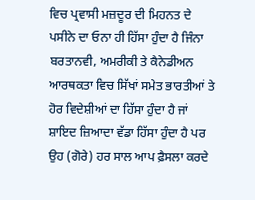ਵਿਚ ਪ੍ਰਵਾਸੀ ਮਜ਼ਦੂਰ ਦੀ ਮਿਹਨਤ ਦੇ ਪਸੀਨੇ ਦਾ ਓਨਾ ਹੀ ਹਿੱਸਾ ਹੁੰਦਾ ਹੈ ਜਿੰਨਾ ਬਰਤਾਨਵੀ, ਅਮਰੀਕੀ ਤੇ ਕੈਨੇਡੀਅਨ ਆਰਥਕਤਾ ਵਿਚ ਸਿੱਖਾਂ ਸਮੇਤ ਭਾਰਤੀਆਂ ਤੇ ਹੋਰ ਵਿਦੇਸ਼ੀਆਂ ਦਾ ਹਿੱਸਾ ਹੁੰਦਾ ਹੈ ਜਾਂ ਸ਼ਾਇਦ ਜ਼ਿਆਦਾ ਵੱਡਾ ਹਿੱਸਾ ਹੁੰਦਾ ਹੈ ਪਰ ਉਹ (ਗੋਰੇ) ਹਰ ਸਾਲ ਆਪ ਫ਼ੈਸਲਾ ਕਰਦੇ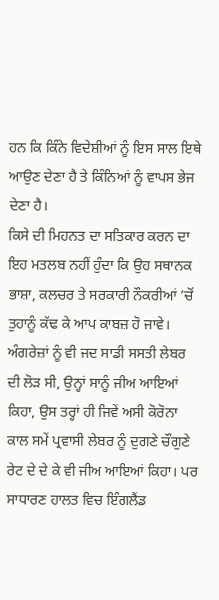ਹਨ ਕਿ ਕਿੰਨੇ ਵਿਦੇਸ਼ੀਆਂ ਨੂੰ ਇਸ ਸਾਲ ਇਥੇ ਆਉਣ ਦੇਣਾ ਹੈ ਤੇ ਕਿੰਨਿਆਂ ਨੂੰ ਵਾਪਸ ਭੇਜ ਦੇਣਾ ਹੈ।
ਕਿਸੇ ਦੀ ਮਿਹਨਤ ਦਾ ਸਤਿਕਾਰ ਕਰਨ ਦਾ ਇਹ ਮਤਲਬ ਨਹੀਂ ਹੁੰਦਾ ਕਿ ਉਹ ਸਥਾਨਕ ਭਾਸ਼ਾ, ਕਲਚਰ ਤੇ ਸਰਕਾਰੀ ਨੌਕਰੀਆਂ ’ਚੋਂ ਤੁਹਾਨੂੰ ਕੱਢ ਕੇ ਆਪ ਕਾਬਜ਼ ਹੋ ਜਾਵੇ। ਅੰਗਰੇਜ਼ਾਂ ਨੂੰ ਵੀ ਜਦ ਸਾਡੀ ਸਸਤੀ ਲੇਬਰ ਦੀ ਲੋੜ ਸੀ, ਉਨ੍ਹਾਂ ਸਾਨੂੰ ਜੀਅ ਆਇਆਂ ਕਿਹਾ, ਉਸ ਤਰ੍ਹਾਂ ਹੀ ਜਿਵੇਂ ਅਸੀ ਕੋਰੋਨਾ ਕਾਲ ਸਮੇਂ ਪ੍ਰਵਾਸੀ ਲੇਬਰ ਨੂੰ ਦੁਗਣੇ ਚੌਗੁਣੇ ਰੇਟ ਦੇ ਦੇ ਕੇ ਵੀ ਜੀਅ ਆਇਆਂ ਕਿਹਾ। ਪਰ ਸਾਧਾਰਣ ਹਾਲਤ ਵਿਚ ਇੰਗਲੈਂਡ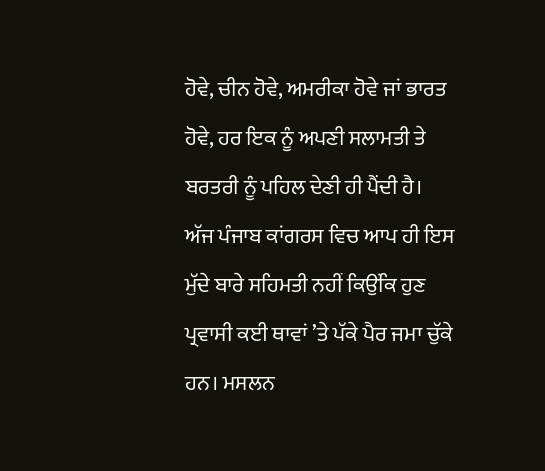ਹੋਵੇ, ਚੀਨ ਹੋਵੇ, ਅਮਰੀਕਾ ਹੋਵੇ ਜਾਂ ਭਾਰਤ ਹੋਵੇ, ਹਰ ਇਕ ਨੂੰ ਅਪਣੀ ਸਲਾਮਤੀ ਤੇ ਬਰਤਰੀ ਨੂੰ ਪਹਿਲ ਦੇਣੀ ਹੀ ਪੈਂਦੀ ਹੈ।
ਅੱਜ ਪੰਜਾਬ ਕਾਂਗਰਸ ਵਿਚ ਆਪ ਹੀ ਇਸ ਮੁੱਦੇ ਬਾਰੇ ਸਹਿਮਤੀ ਨਹੀਂ ਕਿਉਂਕਿ ਹੁਣ ਪ੍ਰਵਾਸੀ ਕਈ ਥਾਵਾਂ ’ਤੇ ਪੱਕੇ ਪੈਰ ਜਮਾ ਚੁੱਕੇ ਹਨ। ਮਸਲਨ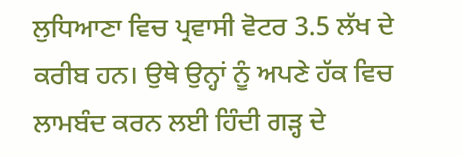ਲੁਧਿਆਣਾ ਵਿਚ ਪ੍ਰਵਾਸੀ ਵੋਟਰ 3.5 ਲੱਖ ਦੇ ਕਰੀਬ ਹਨ। ਉਥੇ ਉਨ੍ਹਾਂ ਨੂੰ ਅਪਣੇ ਹੱਕ ਵਿਚ ਲਾਮਬੰਦ ਕਰਨ ਲਈ ਹਿੰਦੀ ਗੜ੍ਹ ਦੇ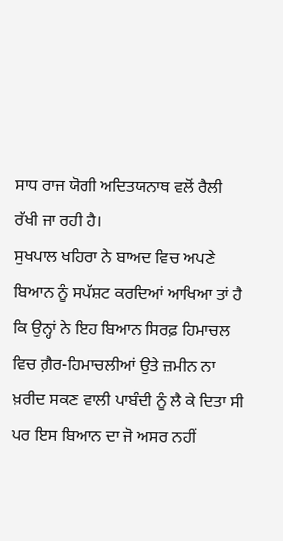ਸਾਧ ਰਾਜ ਯੋਗੀ ਅਦਿਤਯਨਾਥ ਵਲੋਂ ਰੈਲੀ ਰੱਖੀ ਜਾ ਰਹੀ ਹੈ।
ਸੁਖਪਾਲ ਖਹਿਰਾ ਨੇ ਬਾਅਦ ਵਿਚ ਅਪਣੇ ਬਿਆਨ ਨੂੰ ਸਪੱਸ਼ਟ ਕਰਦਿਆਂ ਆਖਿਆ ਤਾਂ ਹੈ ਕਿ ਉਨ੍ਹਾਂ ਨੇ ਇਹ ਬਿਆਨ ਸਿਰਫ਼ ਹਿਮਾਚਲ ਵਿਚ ਗ਼ੈਰ-ਹਿਮਾਚਲੀਆਂ ਉਤੇ ਜ਼ਮੀਨ ਨਾ ਖ਼ਰੀਦ ਸਕਣ ਵਾਲੀ ਪਾਬੰਦੀ ਨੂੰ ਲੈ ਕੇ ਦਿਤਾ ਸੀ ਪਰ ਇਸ ਬਿਆਨ ਦਾ ਜੋ ਅਸਰ ਨਹੀਂ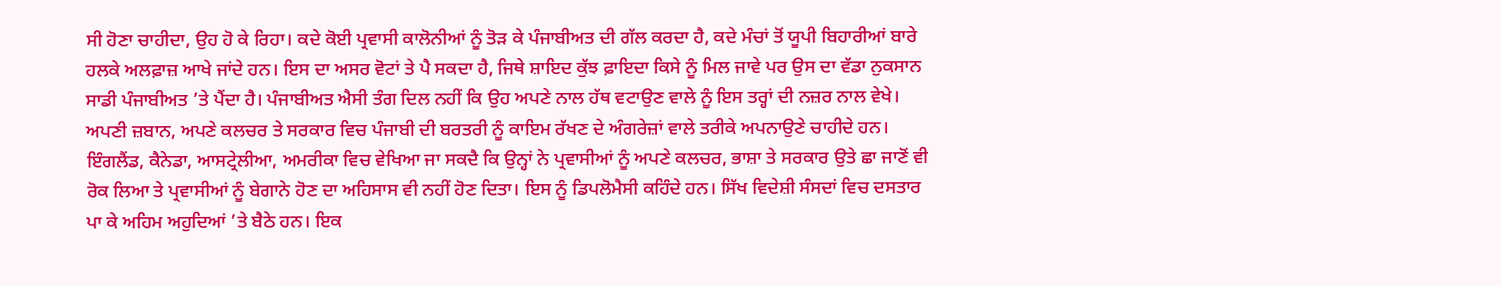ਸੀ ਹੋਣਾ ਚਾਹੀਦਾ, ਉਹ ਹੋ ਕੇ ਰਿਹਾ। ਕਦੇ ਕੋਈ ਪ੍ਰਵਾਸੀ ਕਾਲੋਨੀਆਂ ਨੂੰ ਤੋੜ ਕੇ ਪੰਜਾਬੀਅਤ ਦੀ ਗੱਲ ਕਰਦਾ ਹੈ, ਕਦੇ ਮੰਚਾਂ ਤੋਂ ਯੂਪੀ ਬਿਹਾਰੀਆਂ ਬਾਰੇ ਹਲਕੇ ਅਲਫ਼ਾਜ਼ ਆਖੇ ਜਾਂਦੇ ਹਨ। ਇਸ ਦਾ ਅਸਰ ਵੋਟਾਂ ਤੇ ਪੈ ਸਕਦਾ ਹੈ, ਜਿਥੇ ਸ਼ਾਇਦ ਕੁੱਝ ਫ਼ਾਇਦਾ ਕਿਸੇ ਨੂੰ ਮਿਲ ਜਾਵੇ ਪਰ ਉਸ ਦਾ ਵੱਡਾ ਨੁਕਸਾਨ ਸਾਡੀ ਪੰਜਾਬੀਅਤ ’ਤੇ ਪੈਂਦਾ ਹੈ। ਪੰਜਾਬੀਅਤ ਐਸੀ ਤੰਗ ਦਿਲ ਨਹੀਂ ਕਿ ਉਹ ਅਪਣੇ ਨਾਲ ਹੱਥ ਵਟਾਉਣ ਵਾਲੇ ਨੂੰ ਇਸ ਤਰ੍ਹਾਂ ਦੀ ਨਜ਼ਰ ਨਾਲ ਵੇਖੇ।
ਅਪਣੀ ਜ਼ਬਾਨ, ਅਪਣੇ ਕਲਚਰ ਤੇ ਸਰਕਾਰ ਵਿਚ ਪੰਜਾਬੀ ਦੀ ਬਰਤਰੀ ਨੂੰ ਕਾਇਮ ਰੱਖਣ ਦੇ ਅੰਗਰੇਜ਼ਾਂ ਵਾਲੇ ਤਰੀਕੇ ਅਪਨਾਉਣੇ ਚਾਹੀਦੇ ਹਨ। ਇੰਗਲੈਂਡ, ਕੈਨੇਡਾ, ਆਸਟ੍ਰੇਲੀਆ, ਅਮਰੀਕਾ ਵਿਚ ਵੇਖਿਆ ਜਾ ਸਕਦੈ ਕਿ ਉਨ੍ਹਾਂ ਨੇ ਪ੍ਰਵਾਸੀਆਂ ਨੂੰ ਅਪਣੇ ਕਲਚਰ, ਭਾਸ਼ਾ ਤੇ ਸਰਕਾਰ ਉਤੇ ਛਾ ਜਾਣੋਂ ਵੀ ਰੋਕ ਲਿਆ ਤੇ ਪ੍ਰਵਾਸੀਆਂ ਨੂੰ ਬੇਗਾਨੇ ਹੋਣ ਦਾ ਅਹਿਸਾਸ ਵੀ ਨਹੀਂ ਹੋਣ ਦਿਤਾ। ਇਸ ਨੂੰ ਡਿਪਲੋਮੈਸੀ ਕਹਿੰਦੇ ਹਨ। ਸਿੱਖ ਵਿਦੇਸ਼ੀ ਸੰਸਦਾਂ ਵਿਚ ਦਸਤਾਰ ਪਾ ਕੇ ਅਹਿਮ ਅਹੁਦਿਆਂ ’ਤੇ ਬੈਠੇ ਹਨ। ਇਕ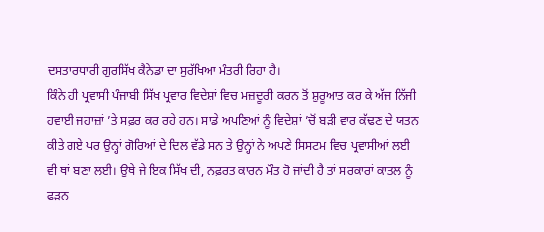ਦਸਤਾਰਧਾਰੀ ਗੁਰਸਿੱਖ ਕੈਨੇਡਾ ਦਾ ਸੁਰੱਖਿਆ ਮੰਤਰੀ ਰਿਹਾ ਹੈ।
ਕਿੰਨੇ ਹੀ ਪ੍ਰਵਾਸੀ ਪੰਜਾਬੀ ਸਿੱਖ ਪ੍ਰਵਾਰ ਵਿਦੇਸ਼ਾਂ ਵਿਚ ਮਜ਼ਦੂਰੀ ਕਰਨ ਤੋਂ ਸ਼ੁਰੂਆਤ ਕਰ ਕੇ ਅੱਜ ਨਿੱਜੀ ਹਵਾਈ ਜਹਾਜ਼ਾਂ ’ਤੇ ਸਫ਼ਰ ਕਰ ਰਹੇ ਹਨ। ਸਾਡੇ ਅਪਣਿਆਂ ਨੂੰ ਵਿਦੇਸ਼ਾਂ ’ਚੋਂ ਬੜੀ ਵਾਰ ਕੱਢਣ ਦੇ ਯਤਨ ਕੀਤੇ ਗਏ ਪਰ ਉਨ੍ਹਾਂ ਗੋਰਿਆਂ ਦੇ ਦਿਲ ਵੱਡੇ ਸਨ ਤੇ ਉਨ੍ਹਾਂ ਨੇ ਅਪਣੇ ਸਿਸਟਮ ਵਿਚ ਪ੍ਰਵਾਸੀਆਂ ਲਈ ਵੀ ਥਾਂ ਬਣਾ ਲਈ। ਉਥੇ ਜੇ ਇਕ ਸਿੱਖ ਦੀ, ਨਫ਼ਰਤ ਕਾਰਨ ਮੌਤ ਹੋ ਜਾਂਦੀ ਹੈ ਤਾਂ ਸਰਕਾਰਾਂ ਕਾਤਲ ਨੂੰ ਫੜਨ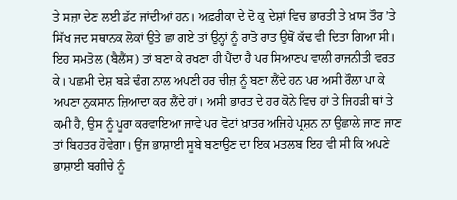ਤੇ ਸਜ਼ਾ ਦੇਣ ਲਈ ਡੱਟ ਜਾਂਦੀਆਂ ਹਨ। ਅਫ਼ਰੀਕਾ ਦੇ ਦੋ ਕੁ ਦੇਸ਼ਾਂ ਵਿਚ ਭਾਰਤੀ ਤੇ ਖ਼ਾਸ ਤੌਰ ’ਤੇ ਸਿੱਖ ਜਦ ਸਥਾਨਕ ਲੋਕਾਂ ਉਤੇ ਛਾ ਗਏ ਤਾਂ ਉਨ੍ਹਾਂ ਨੂੰ ਰਾਤੋ ਰਾਤ ਉਥੋਂ ਕੱਢ ਵੀ ਦਿਤਾ ਗਿਆ ਸੀ।
ਇਹ ਸਮਤੋਲ (ਬੈਲੈਂਸ) ਤਾਂ ਬਣਾ ਕੇ ਰਖਣਾ ਹੀ ਪੈਂਦਾ ਹੈ ਪਰ ਸਿਆਣਪ ਵਾਲੀ ਰਾਜਨੀਤੀ ਵਰਤ ਕੇ। ਪਛਮੀ ਦੇਸ਼ ਬੜੇ ਢੰਗ ਨਾਲ ਅਪਣੀ ਹਰ ਚੀਜ਼ ਨੂੰ ਬਣਾ ਲੈਂਦੇ ਹਨ ਪਰ ਅਸੀ ਰੌਲਾ ਪਾ ਕੇ ਅਪਣਾ ਨੁਕਸਾਨ ਜ਼ਿਆਦਾ ਕਰ ਲੈਂਦੇ ਹਾਂ। ਅਸੀ ਭਾਰਤ ਦੇ ਹਰ ਕੋਨੇ ਵਿਚ ਹਾਂ ਤੇ ਜਿਹੜੀ ਥਾਂ ਤੇ ਕਮੀ ਹੈ, ਉਸ ਨੂੰ ਪੂਰਾ ਕਰਵਾਇਆ ਜਾਵੇ ਪਰ ਵੋਟਾਂ ਖ਼ਾਤਰ ਅਜਿਹੇ ਪ੍ਰਸ਼ਨ ਨਾ ਉਛਾਲੇ ਜਾਣ ਜਾਣ ਤਾਂ ਬਿਹਤਰ ਹੋਵੇਗਾ। ਉਂਜ ਭਾਸ਼ਾਈ ਸੂਬੇ ਬਣਾਉਣ ਦਾ ਇਕ ਮਤਲਬ ਇਹ ਵੀ ਸੀ ਕਿ ਅਪਣੇ ਭਾਸ਼ਾਈ ਬਗੀਚੇ ਨੂੰ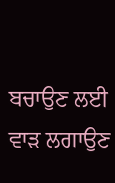ਬਚਾਉਣ ਲਈ ਵਾੜ ਲਗਾਉਣ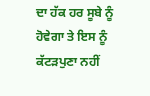ਦਾ ਹੱਕ ਹਰ ਸੂਬੇ ਨੂੰ ਹੋਵੇਗਾ ਤੇ ਇਸ ਨੂੰ ਕੱਟੜਪੁਣਾ ਨਹੀਂ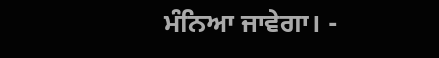ਮੰਨਿਆ ਜਾਵੇਗਾ। -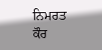ਨਿਮਰਤ ਕੌਰ